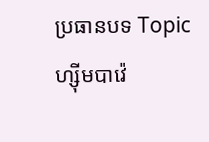ប្រធានបទ Topic
ហ្ស៊ីមបាវ៉េ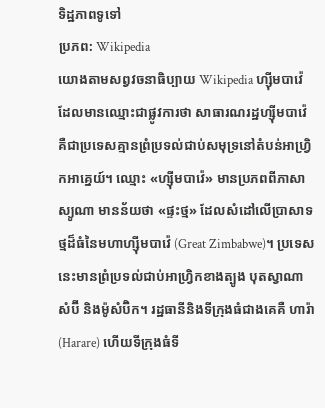ទិដ្ឋភាពទូទៅ
ប្រភព: Wikipedia
យោងតាមសព្វវចនាធិប្បាយ Wikipedia ហ្ស៊ីមបាវ៉េ ដែលមានឈ្មោះជាផ្លូវការថា សាធារណរដ្ឋហ្ស៊ីមបាវ៉េ គឺជាប្រទេសគ្មានព្រំប្រទល់ជាប់សមុទ្រនៅតំបន់អាហ្វ្រិកអាគ្នេយ៍។ ឈ្មោះ «ហ្ស៊ីមបាវ៉េ» មានប្រភពពីភាសាស្យូណា មានន័យថា «ផ្ទះថ្ម» ដែលសំដៅលើប្រាសាទថ្មដ៏ធំនៃមហាហ្ស៊ីមបាវ៉េ (Great Zimbabwe)។ ប្រទេសនេះមានព្រំប្រទល់ជាប់អាហ្វ្រិកខាងត្បូង បុតស្វាណា សំប៊ី និងម៉ូសំប៊ិក។ រដ្ឋធានីនិងទីក្រុងធំជាងគេគឺ ហារ៉ា (Harare) ហើយទីក្រុងធំទី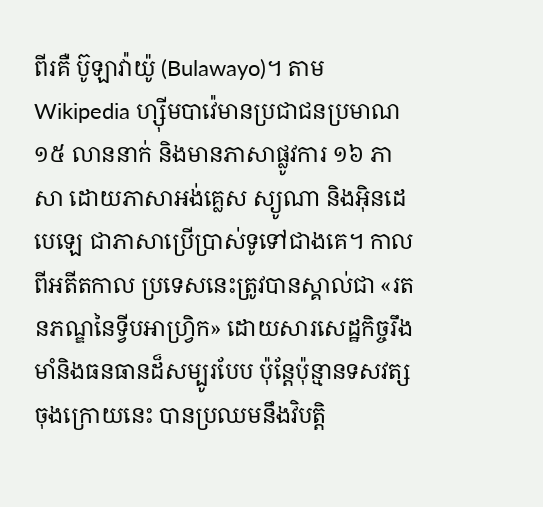ពីរគឺ ប៊ូឡាវ៉ាយ៉ូ (Bulawayo)។ តាម Wikipedia ហ្ស៊ីមបាវ៉េមានប្រជាជនប្រមាណ ១៥ លាននាក់ និងមានភាសាផ្លូវការ ១៦ ភាសា ដោយភាសាអង់គ្លេស ស្យូណា និងអ៊ិនដេបេឡេ ជាភាសាប្រើប្រាស់ទូទៅជាងគេ។ កាលពីអតីតកាល ប្រទេសនេះត្រូវបានស្គាល់ជា «រតនភណ្ឌនៃទ្វីបអាហ្រ្វិក» ដោយសារសេដ្ឋកិច្ចរឹងមាំនិងធនធានដ៏សម្បូរបែប ប៉ុន្តែប៉ុន្មានទសវត្សចុងក្រោយនេះ បានប្រឈមនឹងវិបត្តិ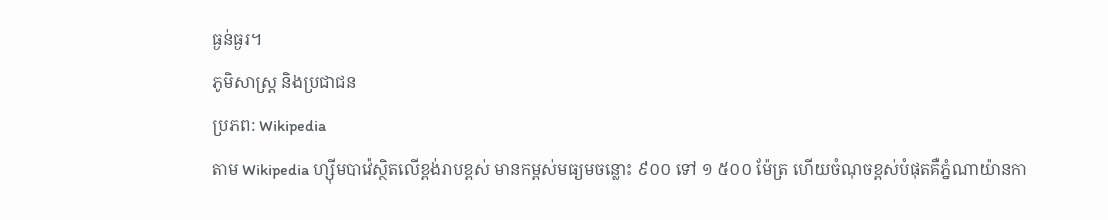ធ្ងន់ធ្ងរ។
ភូមិសាស្ត្រ និងប្រជាជន
ប្រភព: Wikipedia
តាម Wikipedia ហ្ស៊ីមបាវ៉េស្ថិតលើខ្ពង់រាបខ្ពស់ មានកម្ពស់មធ្យមចន្លោះ ៩០០ ទៅ ១ ៥០០ ម៉ែត្រ ហើយចំណុចខ្ពស់បំផុតគឺភ្នំណាយ៉ានកា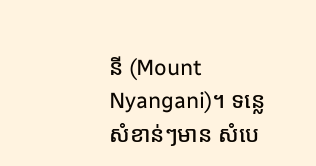នី (Mount Nyangani)។ ទន្លេសំខាន់ៗមាន សំបេ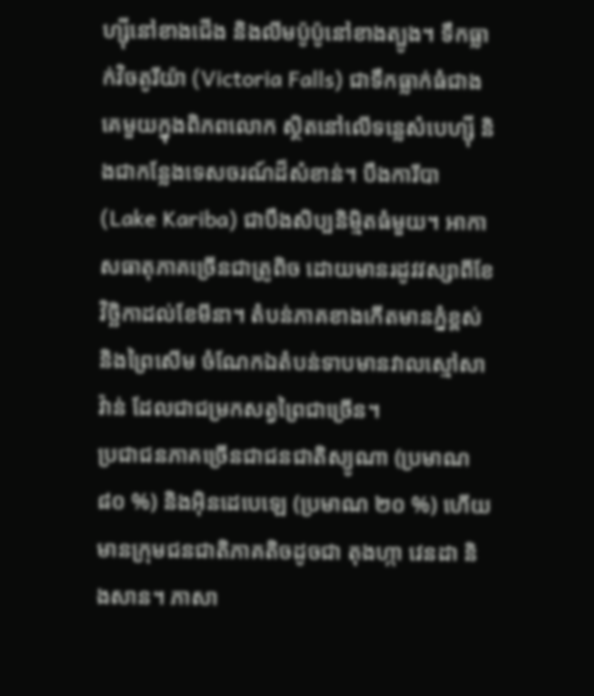ហ្ស៊ីនៅខាងជើង និងលីមប៉ូប៉ូនៅខាងត្បូង។ ទឹកធ្លាក់វិចតូរីយ៉ា (Victoria Falls) ជាទឹកធ្លាក់ធំជាងគេមួយក្នុងពិភពលោក ស្ថិតនៅលើទន្លេសំបេហ្ស៊ី និងជាកន្លែងទេសចរណ៍ដ៏សំខាន់។ បឹងការីបា (Lake Kariba) ជាបឹងសិប្បនិម្មិតធំមួយ។ អាកាសធាតុភាគច្រើនជាត្រូពិច ដោយមានរដូវវស្សាពីខែវិច្ឆិកាដល់ខែមីនា។ តំបន់ភាគខាងកើតមានភ្នំខ្ពស់ និងព្រៃសើម ចំណែកឯតំបន់ទាបមានវាលស្មៅសាវ៉ាន់ ដែលជាជម្រកសត្វព្រៃជាច្រើន។
ប្រជាជនភាគច្រើនជាជនជាតិស្យូណា (ប្រមាណ ៨០ %) និងអ៊ិនដេបេឡេ (ប្រមាណ ២០ %) ហើយមានក្រុមជនជាតិភាគតិចដូចជា តុងហ្កា វេនដា និងសាន។ ភាសា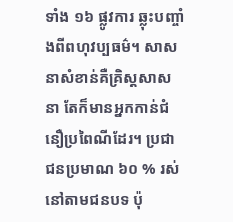ទាំង ១៦ ផ្លូវការ ឆ្លុះបញ្ចាំងពីពហុវប្បធម៌។ សាសនាសំខាន់គឺគ្រិស្តសាសនា តែក៏មានអ្នកកាន់ជំនឿប្រពៃណីដែរ។ ប្រជាជនប្រមាណ ៦០ % រស់នៅតាមជនបទ ប៉ុ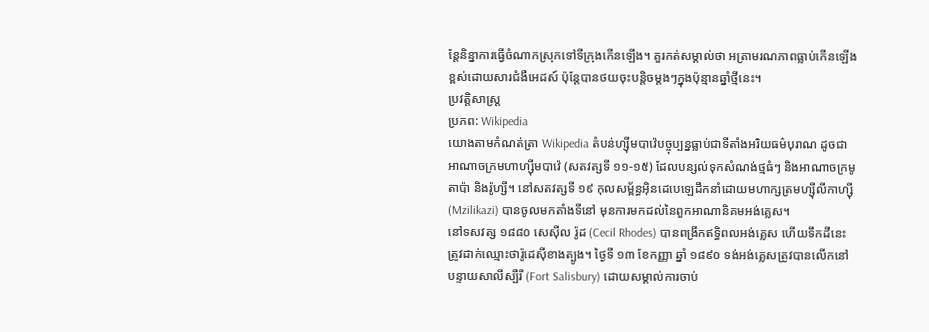ន្តែនិន្នាការធ្វើចំណាកស្រុកទៅទីក្រុងកើនឡើង។ គួរកត់សម្គាល់ថា អត្រាមរណភាពធ្លាប់កើនឡើងខ្ពស់ដោយសារជំងឺអេដស៍ ប៉ុន្តែបានថយចុះបន្តិចម្តងៗក្នុងប៉ុន្មានឆ្នាំថ្មីនេះ។
ប្រវត្តិសាស្ត្រ
ប្រភព: Wikipedia
យោងតាមកំណត់ត្រា Wikipedia តំបន់ហ្ស៊ីមបាវ៉េបច្ចុប្បន្នធ្លាប់ជាទីតាំងអរិយធម៌បុរាណ ដូចជាអាណាចក្រមហាហ្ស៊ីមបាវ៉េ (សតវត្សទី ១១‑១៥) ដែលបន្សល់ទុកសំណង់ថ្មធំៗ និងអាណាចក្រមូតាប៉ា និងរ៉ូហ្សី។ នៅសតវត្សទី ១៩ កុលសម្ព័ន្ធអ៊ិនដេបេឡេដឹកនាំដោយមហាក្សត្រមហ្ស៊ីលីកាហ្ស៊ី (Mzilikazi) បានចូលមកតាំងទីនៅ មុនការមកដល់នៃពួកអាណានិគមអង់គ្លេស។
នៅទសវត្ស ១៨៨០ សេស៊ីល រ៉ូដ (Cecil Rhodes) បានពង្រីកឥទ្ធិពលអង់គ្លេស ហើយទឹកដីនេះត្រូវដាក់ឈ្មោះថារ៉ូដេស៊ីខាងត្បូង។ ថ្ងៃទី ១៣ ខែកញ្ញា ឆ្នាំ ១៨៩០ ទង់អង់គ្លេសត្រូវបានលើកនៅបន្ទាយសាលីស្បឺរី (Fort Salisbury) ដោយសម្គាល់ការចាប់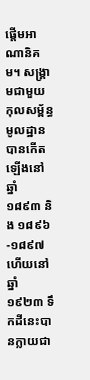ផ្តើមអាណានិគម។ សង្គ្រាមជាមួយកុលសម្ព័ន្ធមូលដ្ឋានបានកើតឡើងនៅឆ្នាំ ១៨៩៣ និង ១៨៩៦‑១៨៩៧ ហើយនៅឆ្នាំ ១៩២៣ ទឹកដីនេះបានក្លាយជា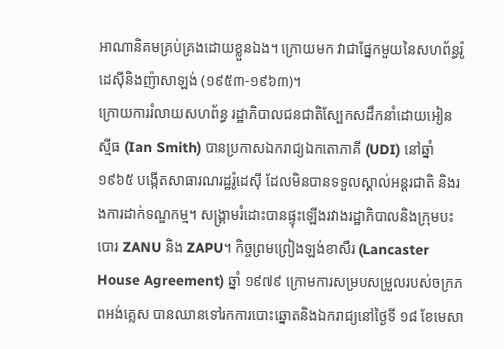អាណានិគមគ្រប់គ្រងដោយខ្លួនឯង។ ក្រោយមក វាជាផ្នែកមួយនៃសហព័ន្ធរ៉ូដេស៊ីនិងញ៉ាសាឡង់ (១៩៥៣‑១៩៦៣)។
ក្រោយការរំលាយសហព័ន្ធ រដ្ឋាភិបាលជនជាតិស្បែកសដឹកនាំដោយអៀន ស្មីធ (Ian Smith) បានប្រកាសឯករាជ្យឯកតោភាគី (UDI) នៅឆ្នាំ ១៩៦៥ បង្កើតសាធារណរដ្ឋរ៉ូដេស៊ី ដែលមិនបានទទួលស្គាល់អន្តរជាតិ និងរងការដាក់ទណ្ឌកម្ម។ សង្គ្រាមរំដោះបានផ្ទុះឡើងរវាងរដ្ឋាភិបាលនិងក្រុមបះបោរ ZANU និង ZAPU។ កិច្ចព្រមព្រៀងឡង់ខាសឺរ (Lancaster House Agreement) ឆ្នាំ ១៩៧៩ ក្រោមការសម្របសម្រួលរបស់ចក្រភពអង់គ្លេស បានឈានទៅរកការបោះឆ្នោតនិងឯករាជ្យនៅថ្ងៃទី ១៨ ខែមេសា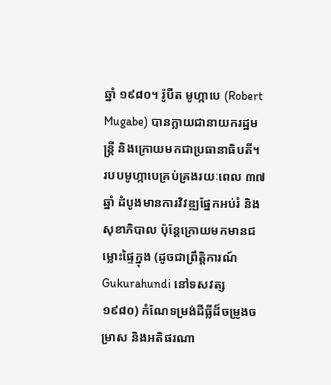ឆ្នាំ ១៩៨០។ រ៉ូបឺត មូហ្កាបេ (Robert Mugabe) បានក្លាយជានាយករដ្ឋមន្ត្រី និងក្រោយមកជាប្រធានាធិបតី។
របបមូហ្កាបេគ្រប់គ្រងរយៈពេល ៣៧ ឆ្នាំ ដំបូងមានការវិវឌ្ឍផ្នែកអប់រំ និងសុខាភិបាល ប៉ុន្តែក្រោយមកមានជម្លោះផ្ទៃក្នុង (ដូចជាព្រឹត្តិការណ៍ Gukurahundi នៅទសវត្ស ១៩៨០) កំណែទម្រង់ដីធ្លីដ៏ចម្រូងចម្រាស និងអតិផរណា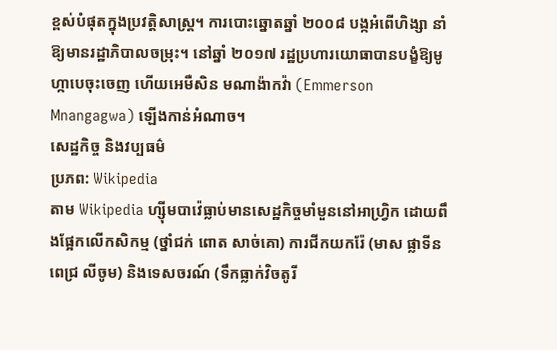ខ្ពស់បំផុតក្នុងប្រវត្តិសាស្ត្រ។ ការបោះឆ្នោតឆ្នាំ ២០០៨ បង្កអំពើហិង្សា នាំឱ្យមានរដ្ឋាភិបាលចម្រុះ។ នៅឆ្នាំ ២០១៧ រដ្ឋប្រហារយោធាបានបង្ខំឱ្យមូហ្កាបេចុះចេញ ហើយអេមឺសិន មណាង៉ាកវ៉ា (Emmerson Mnangagwa) ឡើងកាន់អំណាច។
សេដ្ឋកិច្ច និងវប្បធម៌
ប្រភព: Wikipedia
តាម Wikipedia ហ្ស៊ីមបាវ៉េធ្លាប់មានសេដ្ឋកិច្ចមាំមួននៅអាហ្វ្រិក ដោយពឹងផ្អែកលើកសិកម្ម (ថ្នាំជក់ ពោត សាច់គោ) ការជីកយករ៉ែ (មាស ផ្លាទីន ពេជ្រ លីចូម) និងទេសចរណ៍ (ទឹកធ្លាក់វិចតូរី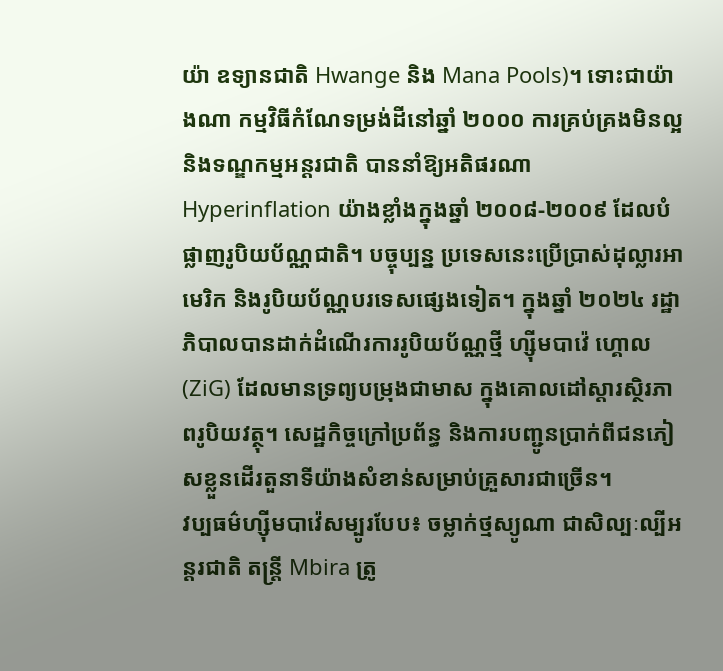យ៉ា ឧទ្យានជាតិ Hwange និង Mana Pools)។ ទោះជាយ៉ាងណា កម្មវិធីកំណែទម្រង់ដីនៅឆ្នាំ ២០០០ ការគ្រប់គ្រងមិនល្អ និងទណ្ឌកម្មអន្តរជាតិ បាននាំឱ្យអតិផរណា Hyperinflation យ៉ាងខ្លាំងក្នុងឆ្នាំ ២០០៨‑២០០៩ ដែលបំផ្លាញរូបិយប័ណ្ណជាតិ។ បច្ចុប្បន្ន ប្រទេសនេះប្រើប្រាស់ដុល្លារអាមេរិក និងរូបិយប័ណ្ណបរទេសផ្សេងទៀត។ ក្នុងឆ្នាំ ២០២៤ រដ្ឋាភិបាលបានដាក់ដំណើរការរូបិយប័ណ្ណថ្មី ហ្ស៊ីមបាវ៉េ ហ្គោល (ZiG) ដែលមានទ្រព្យបម្រុងជាមាស ក្នុងគោលដៅស្ដារស្ថិរភាពរូបិយវត្ថុ។ សេដ្ឋកិច្ចក្រៅប្រព័ន្ធ និងការបញ្ជូនប្រាក់ពីជនភៀសខ្លួនដើរតួនាទីយ៉ាងសំខាន់សម្រាប់គ្រួសារជាច្រើន។
វប្បធម៌ហ្ស៊ីមបាវ៉េសម្បូរបែប៖ ចម្លាក់ថ្មស្យូណា ជាសិល្បៈល្បីអន្តរជាតិ តន្ត្រី Mbira ត្រូ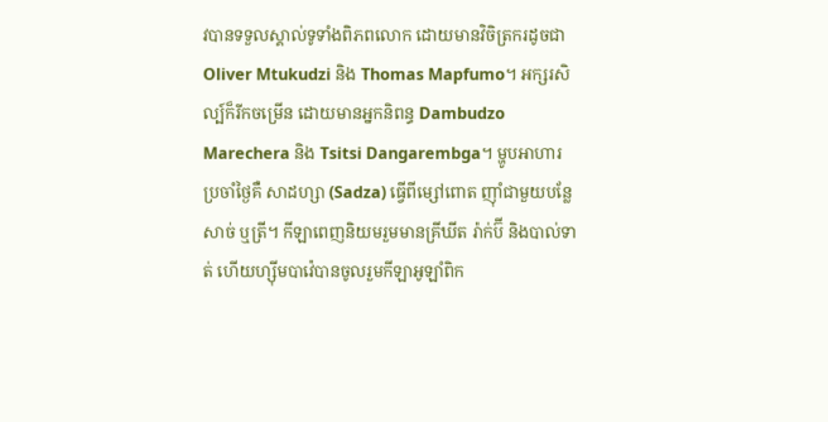វបានទទួលស្គាល់ទូទាំងពិភពលោក ដោយមានវិចិត្រករដូចជា Oliver Mtukudzi និង Thomas Mapfumo។ អក្សរសិល្ប៍ក៏រីកចម្រើន ដោយមានអ្នកនិពន្ធ Dambudzo Marechera និង Tsitsi Dangarembga។ ម្ហូបអាហារប្រចាំថ្ងៃគឺ សាដហ្សា (Sadza) ធ្វើពីម្សៅពោត ញ៉ាំជាមួយបន្លែ សាច់ ឬត្រី។ កីឡាពេញនិយមរួមមានគ្រីឃីត រ៉ាក់ប៊ី និងបាល់ទាត់ ហើយហ្ស៊ីមបាវ៉េបានចូលរួមកីឡាអូឡាំពិក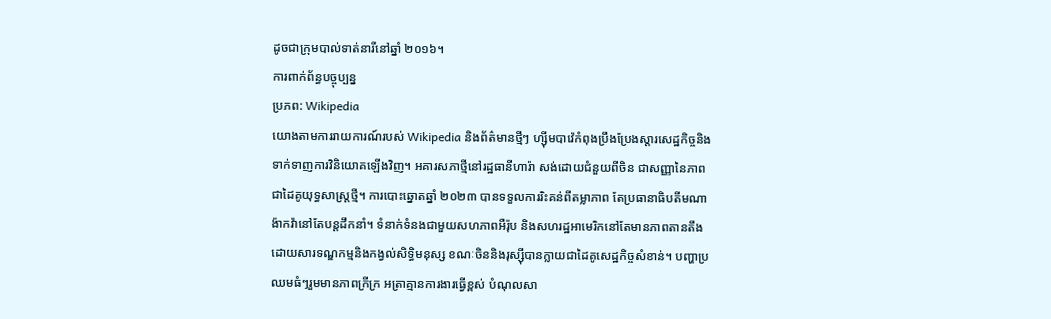ដូចជាក្រុមបាល់ទាត់នារីនៅឆ្នាំ ២០១៦។
ការពាក់ព័ន្ធបច្ចុប្បន្ន
ប្រភព: Wikipedia
យោងតាមការរាយការណ៍របស់ Wikipedia និងព័ត៌មានថ្មីៗ ហ្ស៊ីមបាវ៉េកំពុងប្រឹងប្រែងស្ដារសេដ្ឋកិច្ចនិងទាក់ទាញការវិនិយោគឡើងវិញ។ អគារសភាថ្មីនៅរដ្ឋធានីហារ៉ា សង់ដោយជំនួយពីចិន ជាសញ្ញានៃភាពជាដៃគូយុទ្ធសាស្ត្រថ្មី។ ការបោះឆ្នោតឆ្នាំ ២០២៣ បានទទួលការរិះគន់ពីតម្លាភាព តែប្រធានាធិបតីមណាង៉ាកវ៉ានៅតែបន្តដឹកនាំ។ ទំនាក់ទំនងជាមួយសហភាពអឺរ៉ុប និងសហរដ្ឋអាមេរិកនៅតែមានភាពតានតឹង ដោយសារទណ្ឌកម្មនិងកង្វល់សិទ្ធិមនុស្ស ខណៈចិននិងរុស្ស៊ីបានក្លាយជាដៃគូសេដ្ឋកិច្ចសំខាន់។ បញ្ហាប្រឈមធំៗរួមមានភាពក្រីក្រ អត្រាគ្មានការងារធ្វើខ្ពស់ បំណុលសា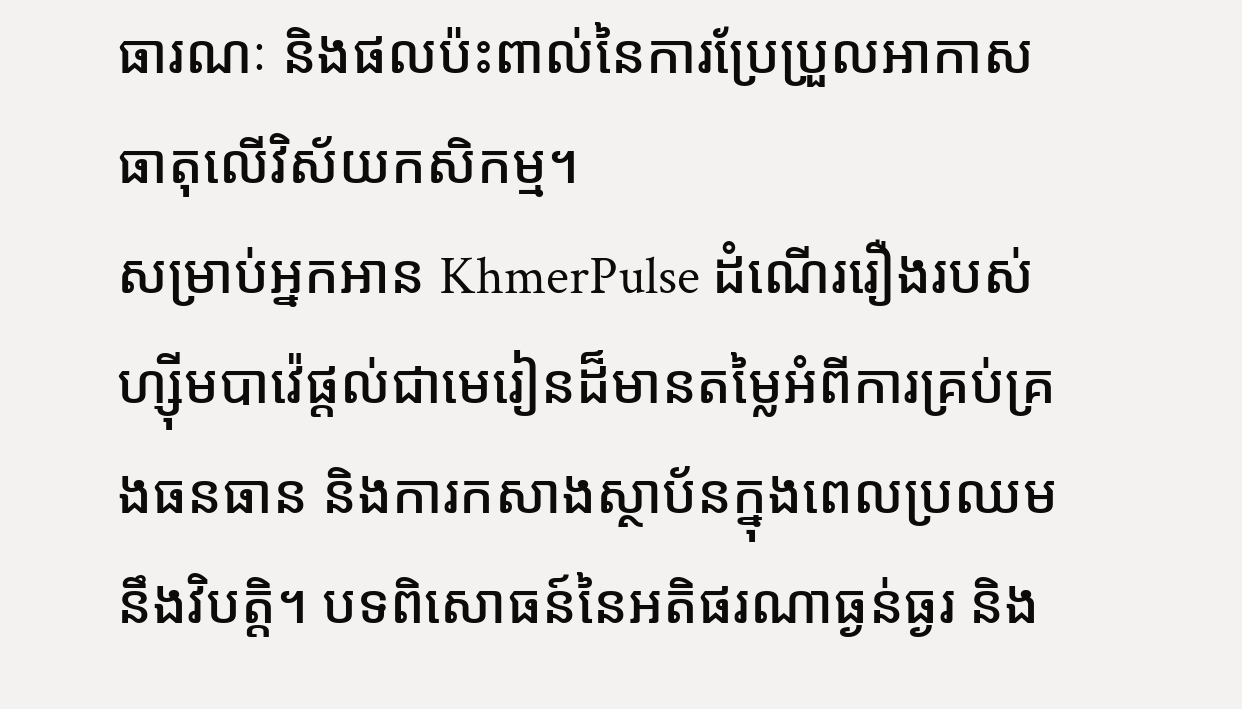ធារណៈ និងផលប៉ះពាល់នៃការប្រែប្រួលអាកាសធាតុលើវិស័យកសិកម្ម។
សម្រាប់អ្នកអាន KhmerPulse ដំណើររឿងរបស់ហ្ស៊ីមបាវ៉េផ្តល់ជាមេរៀនដ៏មានតម្លៃអំពីការគ្រប់គ្រងធនធាន និងការកសាងស្ថាប័នក្នុងពេលប្រឈមនឹងវិបត្តិ។ បទពិសោធន៍នៃអតិផរណាធ្ងន់ធ្ងរ និង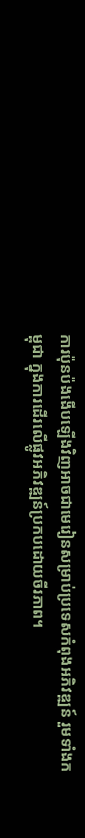ការប៉ុនប៉ងងើបឡើងវិញអាចជាមេរៀនសម្រាប់ប្រទេសកំពុងអភិវឌ្ឍន៍ រួមទាំងកម្ពុជា ក្នុងការដើរលើផ្លូវអភិវឌ្ឍន៍ប្រកបដោយចីរភាព។